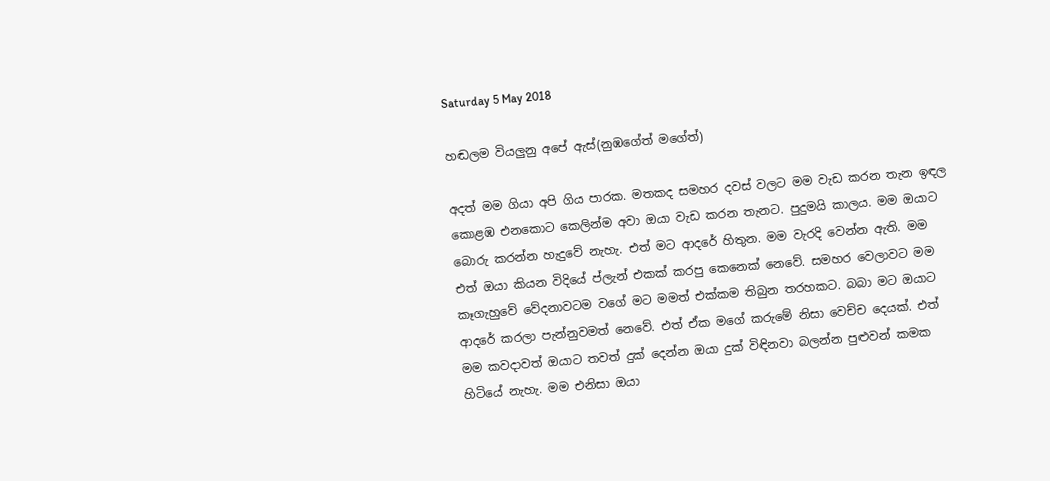Saturday 5 May 2018

හඬලම වියලුනු අපේ ඇස්(නුඹගේත් මගේත්)

අදත් මම ගියා අපි ගිය පාරක. මතකද සමහර දවස් වලට මම වැඩ කරන තැන ඉඳල කොළඹ එනකොට කෙලින්ම අවා ඔයා වැඩ කරන තැනට. පුදුමයි කාලය. මම ඔයාට බොරු කරන්න හැදුවේ නැහැ. එත් මට ආදරේ හිතුන. මම වැරදි වෙන්න ඇති. මම එත් ඔයා කියන විදියේ ප්ලැන් එකක් කරපු කෙනෙක් නෙවේ. සමහර වෙලාවට මම කෑගැහුවේ වේදනාවටම වගේ මට මමත් එක්කම තිබුන තරහකට. බබා මට ඔයාට ආදරේ කරලා පැන්නුවමත් නෙවේ. එත් ඒක මගේ කරුමේ නිසා වෙච්ච දෙයක්. එත් මම කවදාවත් ඔයාට තවත් දුක් දෙන්න ඔයා දුක් විඳිනවා බලන්න පුළුවන් කමක හිටියේ නැහැ. මම එනිසා ඔයා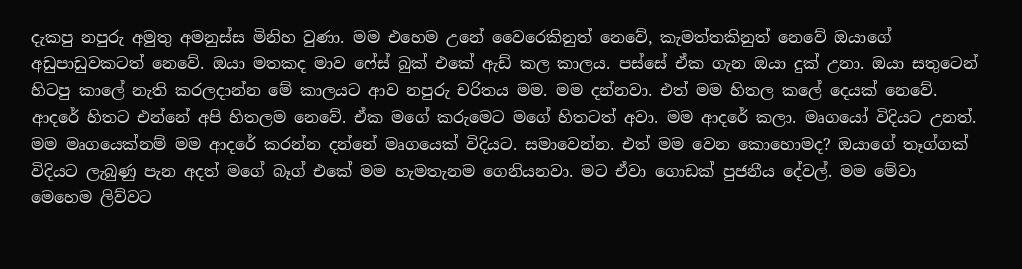දැකපු නපුරු අමුතු අමනුස්ස මිනිහ වුණා. මම එහෙම උනේ වෛරෙකිනුත් නෙවේ, කැමත්තකිනුත් නෙවේ ඔයාගේ අඩුපාඩුවකටත් නෙවේ. ඔයා මතකද මාව ෆේස් බුක් එකේ ඇඩ් කල කාලය. පස්සේ ඒක ගැන ඔයා දුක් උනා. ඔයා සතුටෙන් හිටපු කාලේ නැති කරලදාන්න මේ කාලයට ආව නපුරු චරිතය මම. මම දන්නවා. එත් මම හිතල කලේ දෙයක් නෙවේ. ආදරේ හිතට එන්නේ අපි හිතලම නෙවේ. ඒක මගේ කරුමෙට මගේ හිතටත් අවා. මම ආදරේ කලා. මෘගයෝ විදියට උනත්. මම මෘගයෙක්නම් මම ආදරේ කරන්න දන්නේ මෘගයෙක් විදියට. සමාවෙන්න. එත් මම වෙන කොහොමද? ඔයාගේ තෑග්ගක් විදියට ලැබුණු පැන අදත් මගේ බෑග් එකේ මම හැමතැනම ගෙනියනවා. මට ඒවා ගොඩක් පුජනීය දේවල්. මම මේවා මෙහෙම ලිව්වට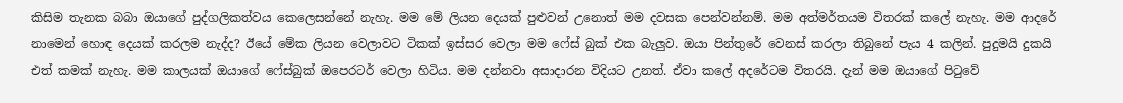කිසිම තැනක බබා ඔයාගේ පුද්ගලිකත්වය කෙලෙසන්නේ නැහැ. මම මේ ලියන දෙයක් පුළුවන් උනොත් මම දවසක පෙන්වන්නම්. මම අත්මර්තයම විතරක් කලේ නැහැ. මම ආදරේ නාමෙන් හොඳ දෙයක් කරලම නැද්ද? ඊයේ මේක ලියන වෙලාවට ටිකක් ඉස්සර වෙලා මම ෆේස් බුක් එක බැලුව. ඔයා පින්තුරේ වෙනස් කරලා තිබුනේ පැය 4 කලින්. පුදුමයි දුකයි එත් කමක් නැහැ. මම කාලයක් ඔයාගේ ෆේස්බුක් ඔපෙරටර් වෙලා හිටිය. මම දන්නවා අසාදාරන විදියට උනත්. ඒවා කලේ අදරේටම විතරයි. දැන් මම ඔයාගේ පිටුවේ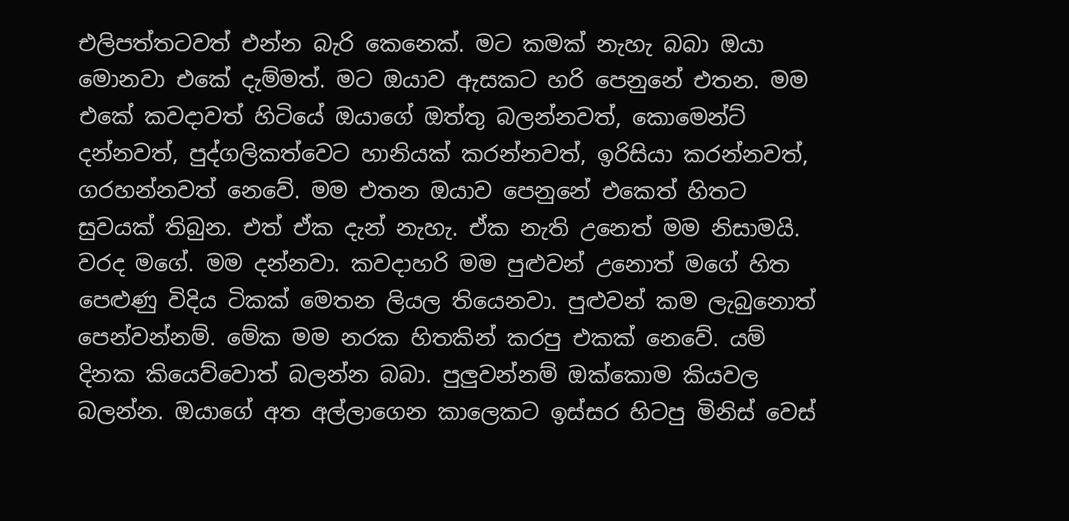එලිපත්තටවත් එන්න බැරි කෙනෙක්. මට කමක් නැහැ බබා ඔයා මොනවා එකේ දැම්මත්. මට ඔයාව ඇසකට හරි පෙනුනේ එතන. මම එකේ කවදාවත් හිටියේ ඔයාගේ ඔත්තු බලන්නවත්, කොමෙන්ට් දන්නවත්, පුද්ගලිකත්වෙට හානියක් කරන්නවත්, ඉරිසියා කරන්නවත්, ගරහන්නවත් නෙවේ. මම එතන ඔයාව පෙනුනේ එකෙත් හිතට සුවයක් තිබුන. එත් ඒක දැන් නැහැ. ඒක නැති උනෙත් මම නිසාමයි. වරද මගේ. මම දන්නවා. කවදාහරි මම පුළුවන් උනොත් මගේ හිත පෙළුණු විදිය ටිකක් මෙතන ලියල තියෙනවා. පුළුවන් කම ලැබුනොත් පෙන්වන්නම්. මේක මම නරක හිතකින් කරපු එකක් නෙවේ. යම් දිනක කියෙව්වොත් බලන්න බබා. පුලුවන්නම් ඔක්කොම කියවල බලන්න. ඔයාගේ අත අල්ලාගෙන කාලෙකට ඉස්සර හිටපු මිනිස් වෙස්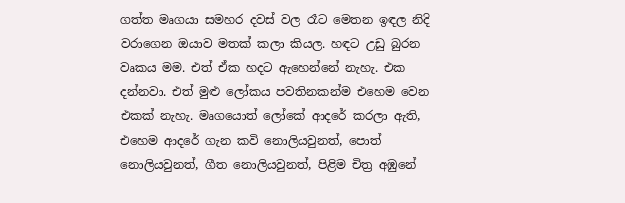ගත්ත මෘගයා සමහර දවස් වල රෑට මෙතන ඉඳල නිදි වරාගෙන ඔයාව මතක් කලා කියල. හඳට උඩු බුරන වෘකය මම. එත් ඒක හදට ඇහෙන්නේ නැහැ. එක දන්නවා. එත් මුළු ලෝකය පවතිනකන්ම එහෙම වෙන එකක් නැහැ. මෘගයොත් ලෝකේ ආදරේ කරලා ඇති, එහෙම ආදරේ ගැන කවි නොලියවුනත්, පොත් නොලියවුනත්, ගීත නොලියවුනත්, පිළිම චිත්‍ර අඹුනේ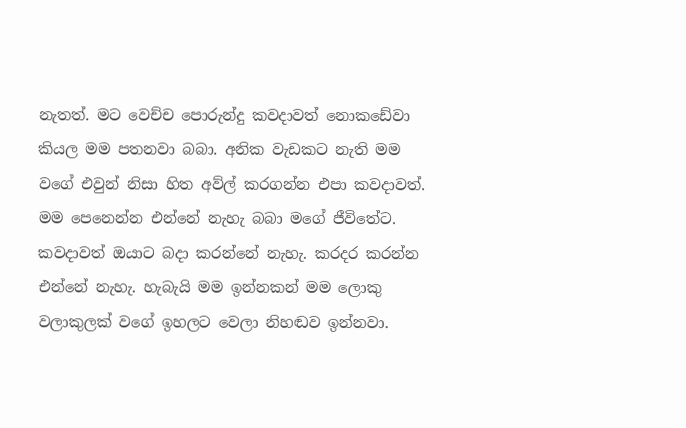නැතත්. මට වෙච්ච පොරුන්දු කවදාවත් නොකඩේවා කියල මම පතනවා බබා. අනික වැඩකට නැති මම වගේ එවුන් නිසා හිත අව්ල් කරගන්න එපා කවදාවත්. මම පෙනෙන්න එන්නේ නැහැ බබා මගේ ජීවිතේට. කවදාවත් ඔයාට බදා කරන්නේ නැහැ. කරදර කරන්න එන්නේ නැහැ. හැබැයි මම ඉන්නකන් මම ලොකු වලාකුලක් වගේ ඉහලට වෙලා නිහඬව ඉන්නවා.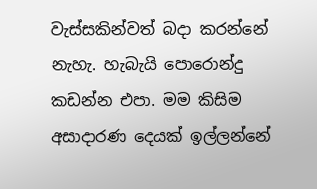වැස්සකින්වත් බදා කරන්නේ නැහැ. හැබැයි පොරොන්දු කඩන්න එපා. මම කිසිම අසාදාරණ දෙයක් ඉල්ලන්නේ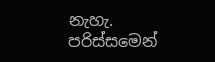නැහැ. පරිස්සමෙන්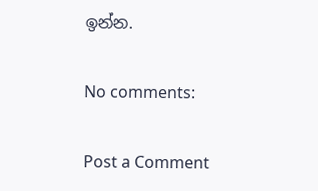ඉන්න.

No comments:

Post a Comment